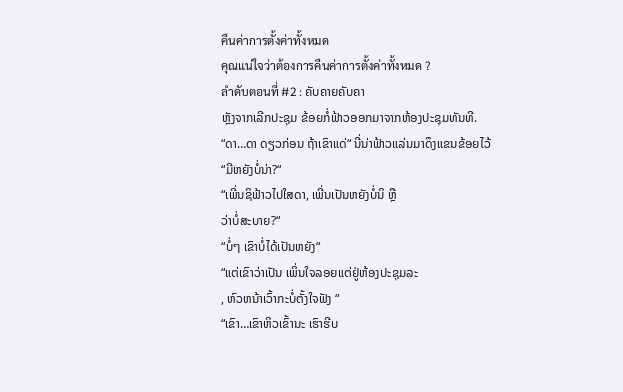คืนค่าการตั้งค่าทั้งหมด
คุณแน่ใจว่าต้องการคืนค่าการตั้งค่าทั้งหมด ?
ลำดับตอนที่ #2 : ຄັບຄາຍຄັບຄາ
ຫຼັງຈາກເລີກປະຊຸມ ຂ້ອຍກໍ່ຟ້າວອອກມາຈາກຫ້ອງປະຊຸມທັນທີ.
“ດາ…ດາ ດຽວກ່ອນ ຖ້າເຂົາແດ່“ ນີ່ນ່າຟ້າວແລ່ນມາດຶງແຂນຂ້ອຍໄວ້
“ມີຫຍັງບໍ່ນ່າ?“
“ເພີ່ນຊິຟ້າວໄປໃສດາ, ເພີ່ນເປັນຫຍັງບໍ່ນິ ຫຼື
ວ່າບໍ່ສະບາຍ?“
“ບໍ່ໆ ເຂົາບໍ່ໄດ້ເປັນຫຍັງ“
“ແຕ່ເຂົາວ່າເປັນ ເພິ່ນໃຈລອຍແຕ່ຢູ່ຫ້ອງປະຊຸມລະ
, ຫົວຫນ້າເວົ້າກະບໍ່ຕັ້ງໃຈຟັງ “
“ເຂົາ…ເຂົາຫິວເຂົ້ານະ ເຮົາຮີບ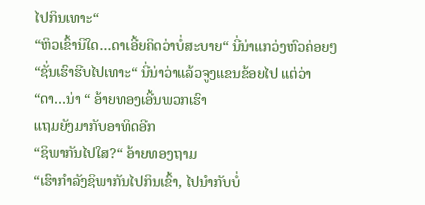ໄປກິນເທາະ“
“ຫິວເຂົ້ານິໃດ…ດາເອີ້ຍຄິດວ່າບໍ່ສະບາຍ“ ນີ່ນ່າແກວ່ງຫົວຄ່ອຍໆ
“ຊັ່ນເຮົາຮີບໄປເທາະ“ ນີ່ນ່າວ່າແລ້ວຈູງແຂນຂ້ອຍໄປ ແຕ່ວ່າ
“ດາ…ນ່າ “ ອ້າຍທອງເອີ້ນພວກເຮົາ
ແຖມຍັງມາກັບອາທິດອີກ
“ຊິພາກັນໄປໃສ?“ ອ້າຍທອງຖາມ
“ເຮົາກຳລັງຊິພາກັນໄປກິນເຂົ້າ, ໄປນຳກັບບໍ່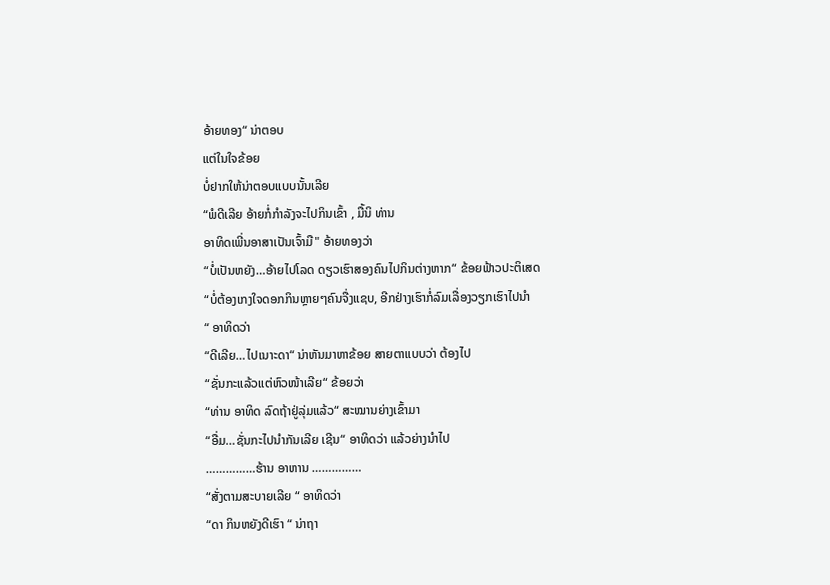ອ້າຍທອງ“ ນ່າຕອບ
ແຕ່ໃນໃຈຂ້ອຍ
ບໍ່ຢາກໃຫ້ນ່າຕອບແບບນັ້ນເລີຍ
“ພໍດີເລີຍ ອ້າຍກໍ່ກຳລັງຈະໄປກິນເຂົ້າ , ມື້ນິ ທ່ານ
ອາທິດເພີ່ນອາສາເປັນເຈົ້າມື" ອ້າຍທອງວ່າ
“ບໍ່ເປັນຫຍັງ…ອ້າຍໄປໂລດ ດຽວເຮົາສອງຄົນໄປກິນຕ່າງຫາກ“ ຂ້ອຍຟ້າວປະຕິເສດ
“ບໍ່ຕ້ອງເກງໃຈດອກກິນຫຼາຍໆຄົນຈື່ງແຊບ, ອີກຢ່າງເຮົາກໍ່ລົມເລື່ອງວຽກເຮົາໄປນຳ
“ ອາທິດວ່າ
“ດີເລີຍ…ໄປເນາະດາ“ ນ່າຫັນມາຫາຂ້ອຍ ສາຍຕາແບບວ່າ ຕ້ອງໄປ
“ຊັ່ນກະແລ້ວແຕ່ຫົວໜ້າເລີຍ“ ຂ້ອຍວ່າ
“ທ່ານ ອາທິດ ລົດຖ້າຢູ່ລຸ່ມແລ້ວ“ ສະໝານຍ່າງເຂົ້າມາ
“ອື່ມ…ຊັ່ນກະໄປນຳກັນເລີຍ ເຊີນ“ ອາທິດວ່າ ແລ້ວຍ່າງນຳໄປ
……………ຮ້ານ ອາຫານ ……………
“ສັ່ງຕາມສະບາຍເລີຍ “ ອາທິດວ່າ
“ດາ ກິນຫຍັງດີເຮົາ “ ນ່າຖາ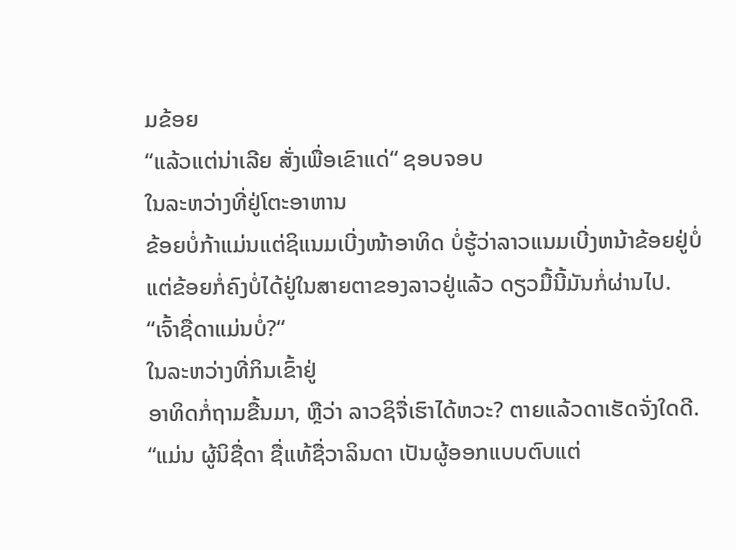ມຂ້ອຍ
“ແລ້ວແຕ່ນ່າເລີຍ ສັ່ງເພື່ອເຂົາແດ່“ ຊອບຈອບ
ໃນລະຫວ່າງທີ່ຢູ່ໂຕະອາຫານ
ຂ້ອຍບໍ່ກ້າແມ່ນແຕ່ຊິແນມເບີ່ງໜ້າອາທິດ ບໍ່ຮູ້ວ່າລາວແນມເບີ່ງຫນ້າຂ້ອຍຢູ່ບໍ່
ແຕ່ຂ້ອຍກໍ່ຄົງບໍ່ໄດ້ຢູ່ໃນສາຍຕາຂອງລາວຢູ່ແລ້ວ ດຽວມື້ນີ້ມັນກໍ່ຜ່ານໄປ.
“ເຈົ້າຊື່ດາແມ່ນບໍ່?“
ໃນລະຫວ່າງທີ່ກິນເຂົ້າຢູ່
ອາທິດກໍ່ຖາມຂື້ນມາ, ຫຼືວ່າ ລາວຊິຈື່ເຮົາໄດ້ຫວະ? ຕາຍແລ້ວດາເຮັດຈັ່ງໃດດີ.
“ແມ່ນ ຜູ້ນິຊື່ດາ ຊື່ແທ້ຊື່ວາລິນດາ ເປັນຜູ້ອອກແບບຕົບແຕ່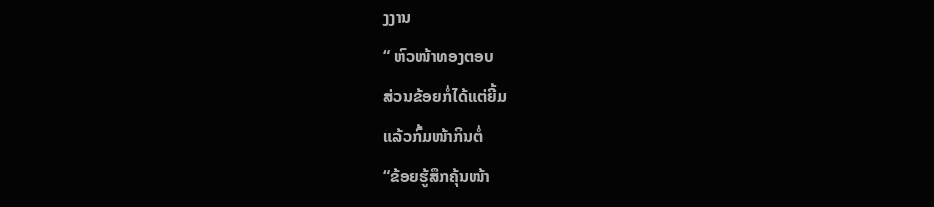ງງານ
“ ຫົວໜ້າທອງຕອບ
ສ່ວນຂ້ອຍກໍ່ໄດ້ແຕ່ຍີ້ມ
ແລ້ວກົ້ມໜ້າກິນຕໍ່
“ຂ້ອຍຮູ້ສຶກຄຸ້ນໜ້າ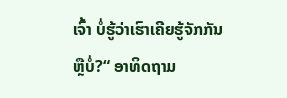ເຈົ້າ ບໍ່ຮູ້ວ່າເຮົາເຄີຍຮູ້ຈັກກັນ
ຫຼືບໍ່?“ ອາທິດຖາມ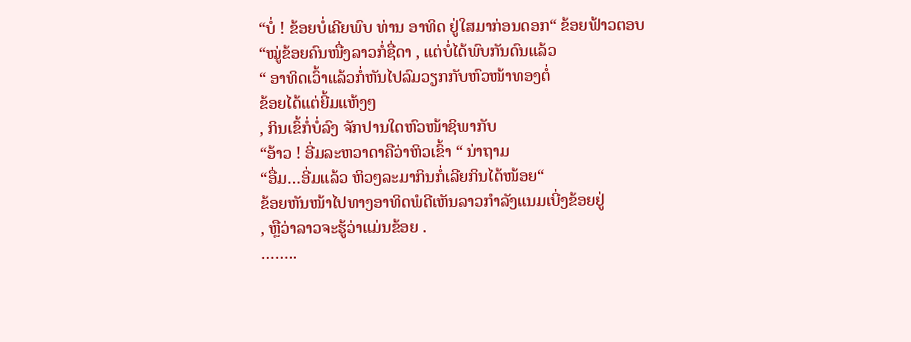“ບໍ່ ! ຂ້ອຍບໍ່ເຄີຍພົບ ທ່ານ ອາທິດ ຢູ່ໃສມາກ່ອນດອກ“ ຂ້ອຍຟ້າວຕອບ
“ໝູ່ຂ້ອຍຄົນໜື່ງລາວກໍ່ຊື່ດາ , ແຕ່ບໍ່ໄດ້ພົບກັນດົນແລ້ວ
“ ອາທິດເວົ້າແລ້ວກໍ່ຫັນໄປລົມວຽກກັບຫົວໜ້າທອງຕໍ່
ຂ້ອຍໄດ້ແຕ່ຍີ້ມແຫ້ງໆ
, ກິນເຂົ້ກໍ່ບໍ່ລົງ ຈັກປານໃດຫົວໜ້າຊິພາກັບ
“ອ້າວ ! ອີ່ມລະຫວາດາຄືວ່າຫິວເຂົ້າ “ ນ່າຖາມ
“ອື່ມ…ອີ່ມແລ້ວ ຫິວໆລະມາກິນກໍ່ເລີຍກິນໄດ້ໜ້ອຍ“
ຂ້ອຍຫັນໜ້າໄປທາງອາທິດພໍດີເຫັນລາວກຳລັງແນມເບີ່ງຂ້ອຍຢູ່
, ຫຼືວ່າລາວຈະຮູ້ວ່າແມ່ນຂ້ອຍ .
……..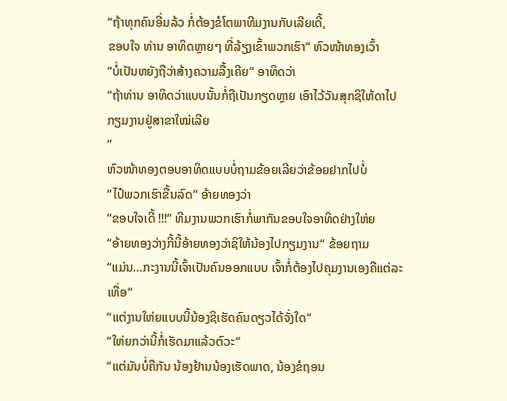“ຖ້າທຸກຄົນອີ່ມລ້ວ ກໍ່ຕ້ອງຂໍໂຕພາທີມງານກັບເລີຍເດີ້,
ຂອບໃຈ ທ່ານ ອາທິດຫຼາຍໆ ທີ່ລ້ຽງເຂົ້າພວກເຮົາ“ ຫົວໜ້າທອງເວົ້າ
“ບໍ່ເປັນຫຍັງຖືວ່າສ້າງຄວາມລື້ງເຄີຍ“ ອາທິດວ່າ
“ຖ້າທ່ານ ອາທິດວ່າແບບນັ້ນກໍ່ຖືເປັນກຽດຫຼາຍ ເອົາໄວ້ວັນສຸກຊິໃຫ້ດາໄປກຽມງານຢູ່ສາຂາໃໝ່ເລີຍ
“
ຫົວໜ້າທອງຕອບອາທິດແບບບໍ່ຖາມຂ້ອຍເລີຍວ່າຂ້ອຍຢາກໄປບໍ່
“ໄປ໋ພວກເຮົາຂື້ນລົດ“ ອ້າຍທອງວ່າ
“ຂອບໃຈເດີ້ !!!“ ທີມງານພວກເຮົາກໍ່ພາກັນຂອບໃຈອາທິດຢ່າງໃຫ່ຍ
“ອ້າຍທອງວ່າງກີ້ນີ້ອ້າຍທອງວ່າຊິໃຫ້ນ້ອງໄປກຽມງານ“ ຂ້ອຍຖາມ
“ແມ່ນ…ກະງານນີ້ເຈົ້າເປັນຄົນອອກແບບ ເຈົ້າກໍ່ຕ້ອງໄປຄຸມງານເອງຄືແຕ່ລະເທື່ອ“
“ແຕ່ງານໃຫ່ຍແບບນີ້ນ້ອງຊິເຮັດຄົນດຽວໄດ້ຈັ່ງໃດ“
“ໃຫ່ຍກວ່ານີ້ກໍ່ເຮັດມາແລ້ວຕົວະ“
“ແຕ່ມັນບໍ່ຄືກັນ ນ້ອງຢ້ານນ້ອງເຮັດພາດ, ນ້ອງຂໍຖອນ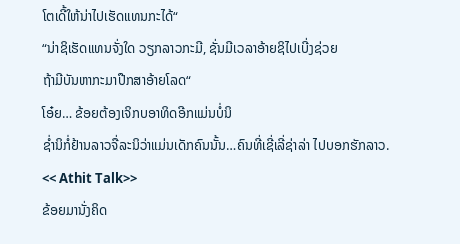ໂຕເດີ້ໃຫ້ນ່າໄປເຮັດແທນກະໄດ້“
“ນ່າຊິເຮັດແທນຈັ່ງໃດ ວຽກລາວກະມີ, ຊັ່ນມີເວລາອ້າຍຊິໄປເບີ່ງຊ່ວຍ
ຖ້າມີບັນຫາກະມາປືກສາອ້າຍໂລດ“
ໂອ໋ຍ… ຂ້ອຍຕ້ອງເຈິກບອາທິດອີກແມ່ນບໍ່ນິ
ຊໍ່ານິກໍ່ຢ້ານລາວຈື່ລະນິວ່າແມ່ນເດັກຄົນນັ້ນ…ຄົນທີ່ເຊີ່ເລີ່ຊ່າລ່າ ໄປບອກຮັກລາວ.
<< Athit Talk>>
ຂ້ອຍມານັ່ງຄິດ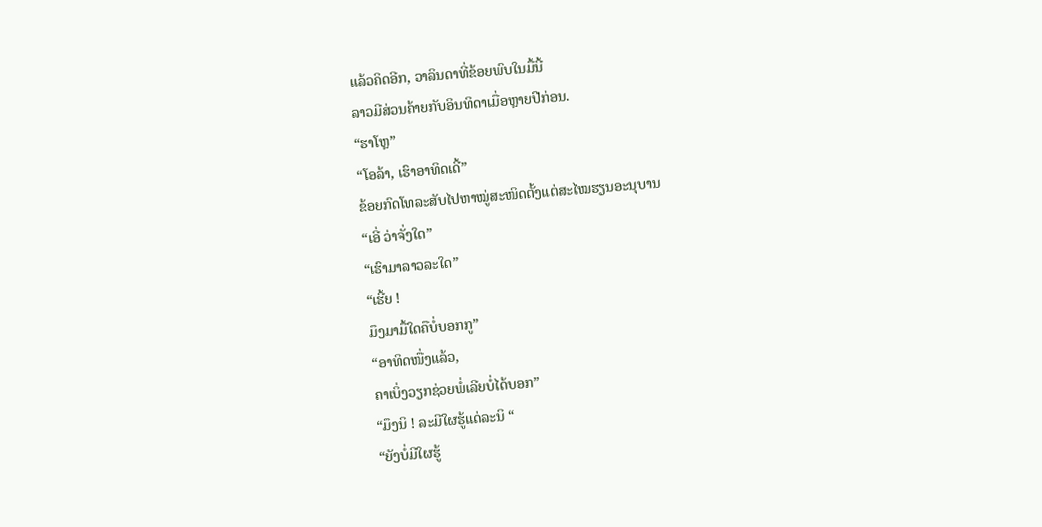ແລ້ວຄິດອີກ, ວາລິນດາທີ່ຂ້ອຍພົບໃນມື້ນີ້
ລາວມີສ່ວນຄ້າຍກັບອິນທິດາເມື່ອຫຼາຍປີກ່ອນ.
“ຮາໂຫຼ”
“ໂອລ້າ, ເຮົາອາທິດເດີ້”
ຂ້ອຍກົດໂທລະສັບໄປຫາໝູ່ສະໜິດຕັ້ງແຕ່ສະໄໝຮຽນອະນຸບານ
“ເອີ່ ວ່າຈັ່ງໃດ”
“ເຮົາມາລາວລະໃດ”
“ເຮີ້ຍ !
ມຶງມາມື້ໃດຄືບໍ່ບອກກູ”
“ອາທິດໜື່ງແລ້ວ,
ຄາເບິ່ງວຽກຊ່ວຍພໍ່ເລີຍບໍ່ໄດ້ບອກ”
“ມຶງນິ ! ລະມີໃຜຮູ້ແດ່ລະນິ “
“ຍັງບໍ່ມີໃຜຮູ້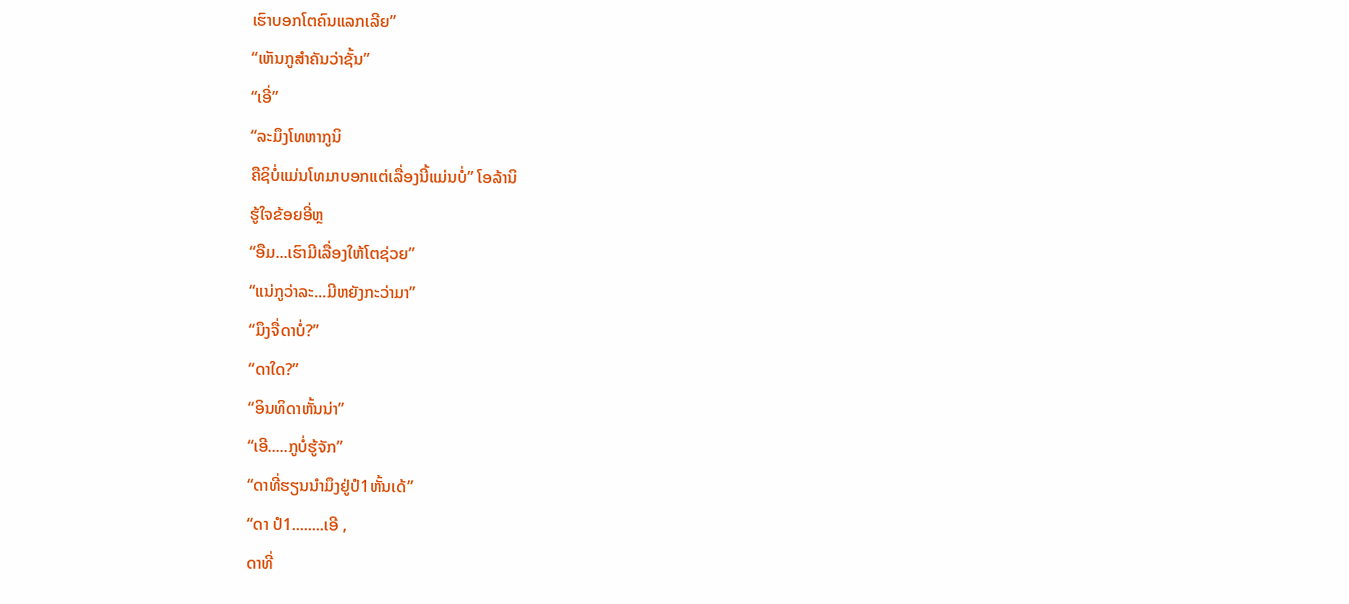ເຮົາບອກໂຕຄົນແລກເລີຍ”
“ເຫັນກູສຳຄັນວ່າຊັ້ນ”
“ເອີ່”
“ລະມຶງໂທຫາກູນິ
ຄືຊິບໍ່ແມ່ນໂທມາບອກແຕ່ເລື່ອງນີ້ແມ່ນບໍ່” ໂອລ້ານິ
ຮູ້ໃຈຂ້ອຍອີ່ຫຼ
“ອືມ...ເຮົາມີເລື່ອງໃຫ້ໂຕຊ່ວຍ”
“ແນ່ກູວ່າລະ...ມີຫຍັງກະວ່າມາ”
“ມຶງຈື່ດາບໍ່?”
“ດາໃດ?”
“ອິນທິດາຫັ້ນນ່າ”
“ເອີ.....ກູບໍ່ຮູ້ຈັກ”
“ດາທີ່ຮຽນນຳມຶງຢູ່ປໍ1ຫັ້ນເດ້”
“ດາ ປໍ1........ເອີ ,
ດາທີ່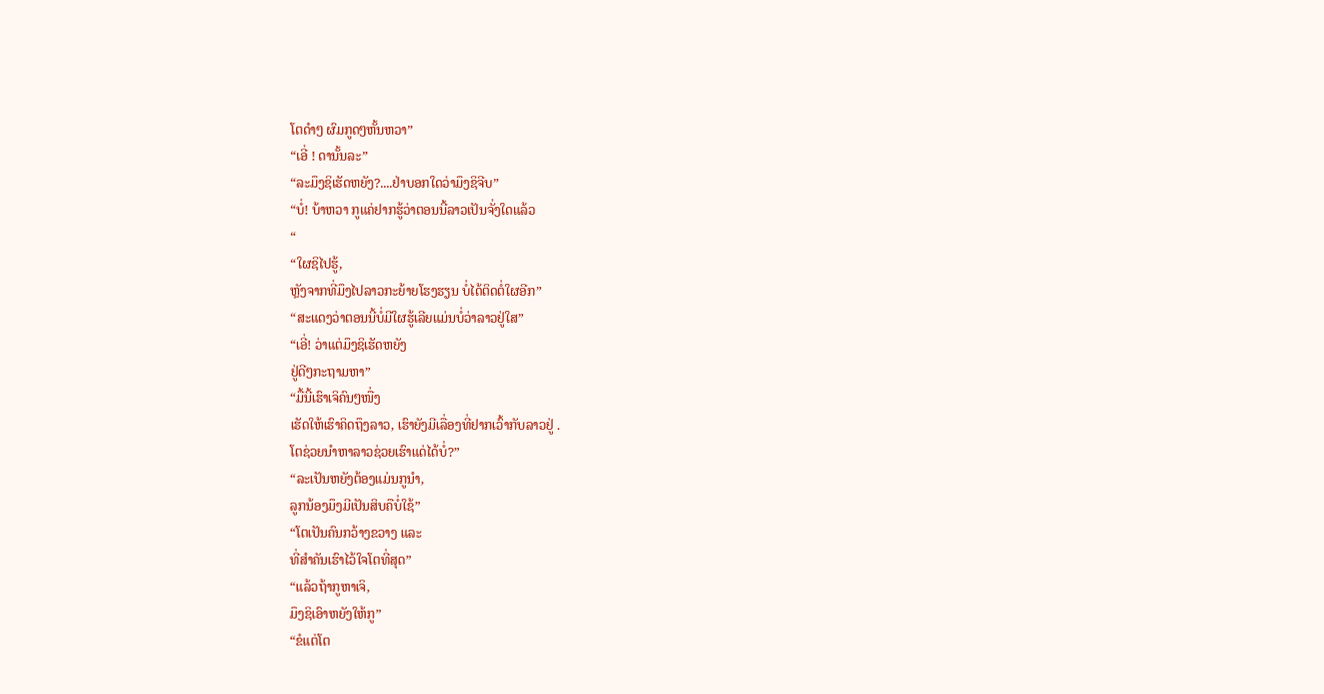ໂຕດຳໆ ຜົມກູດໆຫັ້ນຫວາ”
“ເອີ່ ! ດານັ້ນລະ”
“ລະມຶງຊິເຮັດຫຍັງ?....ຢ່າບອກໃດວ່າມຶງຊິຈີບ”
“ບໍ່! ບ້າຫວາ ກູແຄ່ຢາກຮູ້ວ່າຕອນນີ້ລາວເປັນຈັ່ງໃດແລ້ວ
“
“ໃຜຊິໄປຮູ້,
ຫຼັງຈາກທີ່ມຶງໄປລາວກະຍ້າຍໂຮງຮຽນ ບໍ່ໄດ້ຕິດຕໍ່ໃຜອີກ”
“ສະແດງວ່າຕອນນີ້ບໍ່ມີໃຜຮູ້ເລີຍແມ່ນບໍ່ວ່າລາວຢູ່ໃສ”
“ເອີ່! ວ່າແຕ່ມຶງຊິເຮັດຫຍັງ
ຢູ່ດີໆກະຖາມຫາ”
“ມື້ນີ້ເຮົາເຈິຄົນໆໜື່ງ
ເຮັດໃຫ້ເຮົາຄິດຖຶງລາວ, ເຮົາຍັງມີເລື່ອງທີ່ຢາກເວົ້າກັບລາວຢູ່ .
ໂຕຊ່ວຍນຳຫາລາວຊ່ວຍເຮົາແດ່ໄດ້ບໍ່?”
“ລະເປັນຫຍັງຕ້ອງແມ່ນກູນຳ,
ລູກນ້ອງມຶງມີເປັນສິບຄືບໍ່ໃຊ້”
“ໂຕເປັນຄົນກວ້າງຂວາງ ແລະ
ທີ່ສຳຄັນເຮົາໄວ້ໃຈໂຕທີ່ສຸດ”
“ແລ້ວຖ້າກູຫາເຈິ,
ມຶງຊິເອົາຫຍັງໃຫ້ກູ”
“ຂໍແຕ່ໂຕ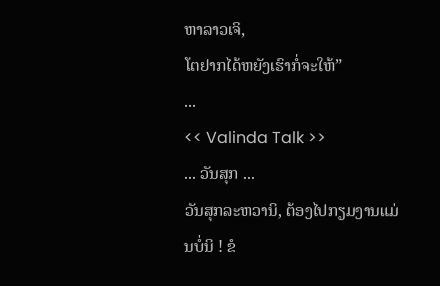ຫາລາວເຈິ,
ໂຕຢາກໄດ້ຫຍັງເຮົາກໍ່ຈະໃຫ້”
...
<< Valinda Talk >>
... ວັນສຸກ ...
ວັນສຸກລະຫວານິ, ຕ້ອງໄປກຽມງານແມ່ນບໍ່ນິ ! ຂໍ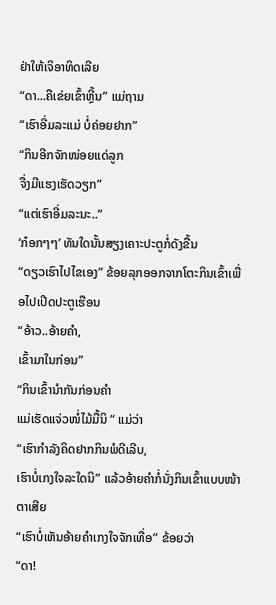ຢ່າໃຫ້ເຈິອາທິດເລີຍ
“ດາ...ຄືເຂ່ຍເຂົ້າຫຼີ້ນ” ແມ່ຖາມ
“ເຮົາອີ່ມລະແມ່ ບໍ່ຄ່ອຍຢາກ”
“ກິນອີກຈັກໜ່ອຍແດ່ລູກ
ຈື່ງມີແຮງເຮັດວຽກ”
“ແຕ່ເຮົາອີ່ມລະນະ..”
‘ກ໋ອກໆໆ’ ທັນໃດນັ້ນສຽງເຄາະປະຕູກໍ່ດັງຂື້ນ
“ດຽວເຮົາໄປໄຂເອງ” ຂ້ອຍລຸກອອກຈາກໂຕະກິນເຂົ້າເພື່ອໄປເປີດປະຕູເຮືອນ
“ອ້າວ..ອ້າຍຄຳ,
ເຂົ້າມາໃນກ່ອນ”
“ກິນເຂົ້ານຳກັນກ່ອນຄຳ
ແມ່ເຮັດແຈ່ວໜໍ່ໄມ້ມື້ນິ “ ແມ່ວ່າ
“ເຮົາກຳລັງຄິດຢາກກິນພໍດີເລີບ,
ເຮົາບໍ່ເກງໃຈລະໃດນິ” ແລ້ວອ້າຍຄຳກໍ່ນັ່ງກິນເຂົ້າແບບໜ້າຕາເສີຍ
“ເຮົາບໍ່ເຫັນອ້າຍຄຳເກງໃຈຈັກເທື່ອ” ຂ້ອຍວ່າ
“ດາ!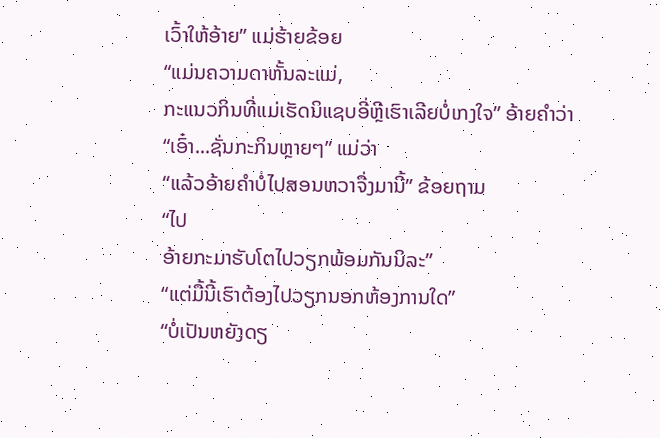ເວົ້າໃຫ້ອ້າຍ” ແມ່ຮ້າຍຂ້ອຍ
“ແມ່ນຄວາມດາຫັ້ນລະແມ່,
ກະແນວກິນທີ່ແມ່ເຮັດນິແຊບອີ່ຫຼີເຮົາເລີຍບໍ່ເກງໃຈ” ອ້າຍຄຳວ່າ
“ເອົ໋າ...ຊັ່ນກະກິນຫຼາຍໆ” ແມ່ວ່າ
“ແລ້ວອ້າຍຄຳບໍ່ໄປສອນຫວາຈື່ງມານີ້” ຂ້ອຍຖາມ
“ໄປ
ອ້າຍກະມາຮັບໂຕໄປວຽກພ້ອມກັນນິລະ”
“ແຕ່ມື້ນີ້ເຮົາຕ້ອງໄປວຽກນອກຫ້ອງການໃດ”
“ບໍ່ເປັນຫຍັງດຽ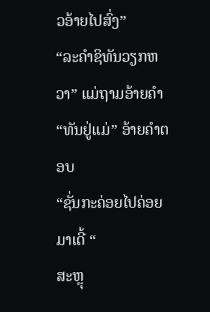ວອ້າຍໄປສົ່ງ”
“ລະຄຳຊິທັນວຽກຫວາ” ແມ່ຖາມອ້າຍຄຳ
“ທັນຢູ່ແມ່” ອ້າຍຄຳຕອບ
“ຊັ່ນກະຄ່ອຍໄປຄ່ອຍມາເດີ້ “
ສະຫຼຸ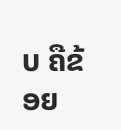ບ ຄືຂ້ອຍ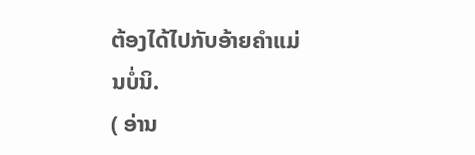ຕ້ອງໄດ້ໄປກັບອ້າຍຄຳແມ່ນບໍ່ນິ.
( ອ່ານ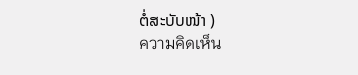ຕໍ່ສະບັບໜ້າ )
ความคิดเห็น